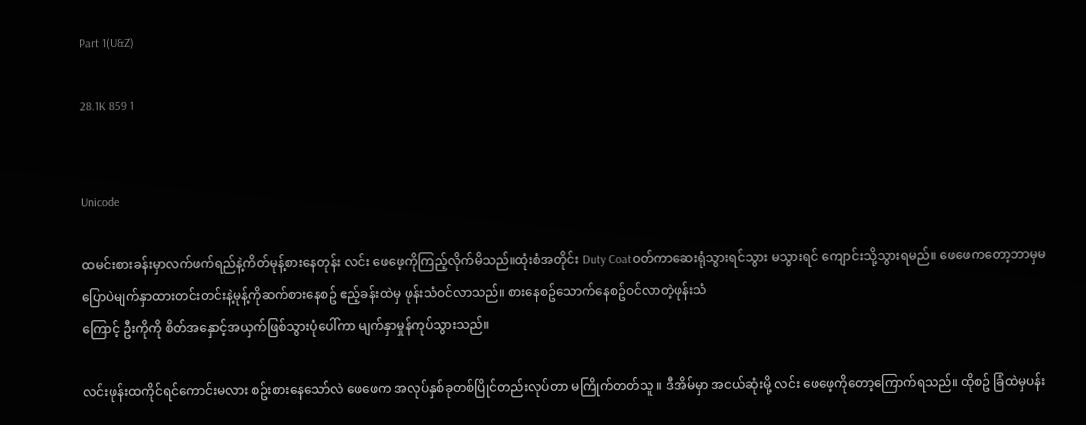Part 1(U&Z)

28.1K 859 1


Unicode

ထမင်းစားခန်းမှာလက်ဖက်ရည်နဲ့ကိတ်မုန့်စားနေတုန်း လင်း ဖေဖေ့ကိုကြည့်လိုက်မိသည်။ထုံးစံအတိုင်း Duty Coatဝတ်ကာဆေးရုံသွားရင်သွား မသွားရင် ကျောင်းသို့သွားရမည်။ ဖေဖေကတော့ဘာမှမပြောပဲမျက်နှာထားတင်းတင်းနဲ့မုန့်ကိုဆက်စားနေစဥ် ဧည့်ခန်းထဲမှ ဖုန်းသံဝင်လာသည်။ စားနေစဥ်သောက်နေစဥ်ဝင်လာတဲ့ဖုန်းသံ
ကြောင့် ဦးကိုကို စိတ်အနှောင့်အယှက်ဖြစ်သွားပုံပေါ်ကာ မျက်နှာမှုန်ကုပ်သွားသည်။

လင်းဖုန်းထကိုင်ရင်ကောင်းမလား စဥ်းစားနေသော်လဲ ဖေဖေက အလုပ်နှစ်ခုတစ်ပြိုင်တည်းလုပ်တာ မကြိုက်တတ်သူ ။ ဒီအိမ်မှာ အငယ်ဆုံးမို့ လင်း ဖေဖေ့ကိုတော့ကြောက်ရသည်။ ထိုစဥ် ခြံထဲမှပန်း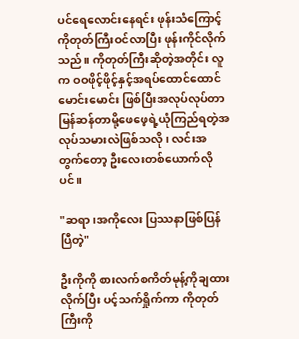ပင်ရေလောင်းနေရင်း ဖုန်းသံကြောင့် ကိုတုတ်ကြီးဝင်လာပြီး ဖုန်းကိုင်လိုက်သည်။ ကိုတုတ်ကြီးဆိုတဲ့အတိုင်း လူက ဝဝဖိုင့်ဖိုင့်နှင့်အရပ်ထောင်ထောင်မောင်းမောင်း ဖြစ်ပြီးအလုပ်လုပ်တာမြန်ဆန်တာမို့ဖေဖေ့ရဲ့ယုံကြည်ရတဲ့အလုပ်သမားလဲဖြစ်သလို ၊ လင်းအတွက်တော့ ဦးလေးတစ်ယောက်လိုပင်။

"ဆရာ၊အကိုလေး ပြဿနာဖြစ်ပြန်ပြီတဲ့"

ဦးကိုကို စားလက်စကိတ်မုန့်ကိုချထားလိုက်ပြီး ပင့်သက်ရှိုက်ကာ ကိုတုတ်ကြီးကို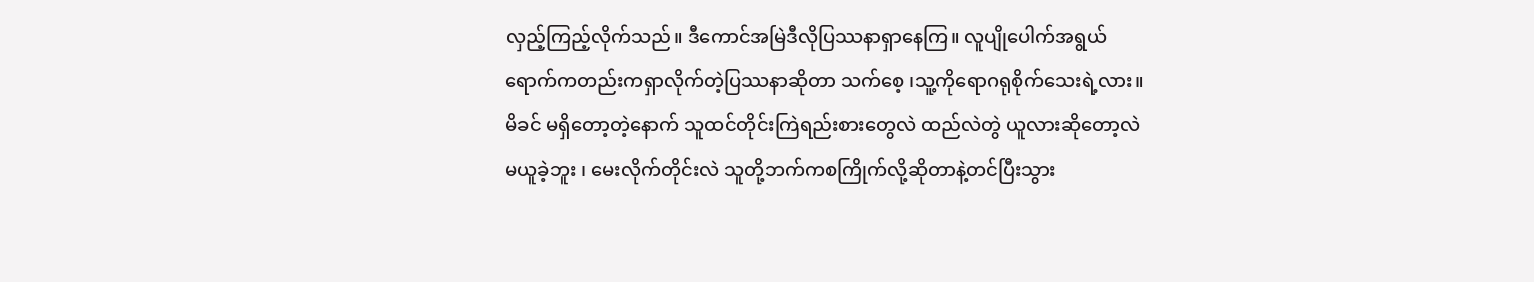လှည့်ကြည့်လိုက်သည်။ ဒီကောင်အမြဲဒီလိုပြဿနာရှာနေကြ။ လူပျိုပေါက်အရွယ်ရောက်ကတည်းကရှာလိုက်တဲ့ပြဿနာဆိုတာ သက်စေ့ ၊သူ့ကိုရောဂရုစိုက်သေးရဲ့လား။မိခင် မရှိတော့တဲ့နောက် သူထင်တိုင်းကြဲရည်းစားတွေလဲ ထည်လဲတွဲ ယူလားဆိုတော့လဲ မယူခဲ့ဘူး ၊ မေးလိုက်တိုင်းလဲ သူတို့ဘက်ကစကြိုက်လို့ဆိုတာနဲ့တင်ပြီးသွား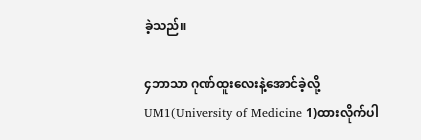ခဲ့သည်။

၄ဘာသာ ဂုဏ်ထူးလေးနဲ့အောင်ခဲ့လို့ UM1(University of Medicine 1)ထားလိုက်ပါ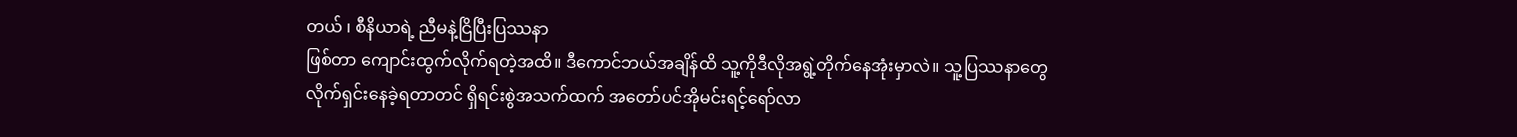တယ် ၊ စီနိယာရဲ့ ညီမနဲ့ငြိပြီးပြဿနာ
ဖြစ်တာ ကျောင်းထွက်လိုက်ရတဲ့အထိ။ ဒီကောင်ဘယ်အချိန်ထိ သူ့ကိုဒီလိုအရွဲ့တိုက်နေအုံးမှာလဲ။ သူ့ပြဿနာတွေလိုက်ရှင်းနေခဲ့ရတာတင် ရှိရင်းစွဲအသက်ထက် အတော်ပင်အိုမင်းရင့်ရော်လာ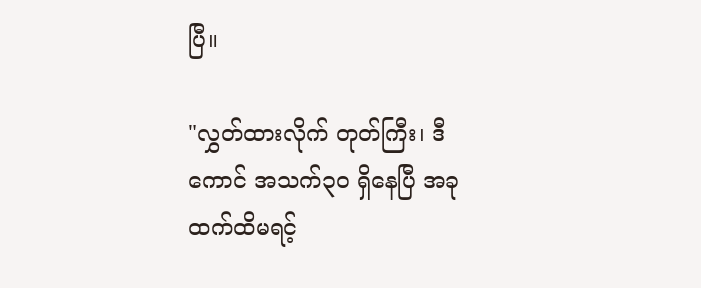ပြီ။

"လွှတ်ထားလိုက် တုတ်ကြီး၊ ဒီကောင် အသက်၃၀ ရှိနေပြီ အခုထက်ထိမရင့်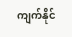ကျက်နိုင်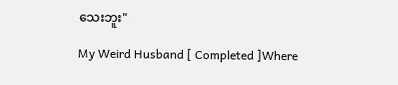သေးဘူး"

My Weird Husband [ Completed ]Where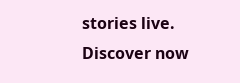stories live. Discover now